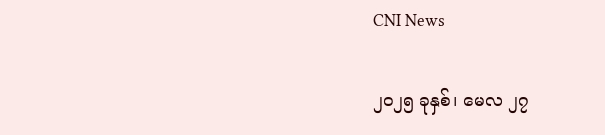CNI News

၂၀၂၅ ခုနှစ်၊ မေလ ၂၇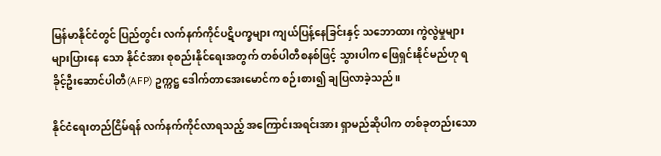မြန်မာနိုင်ငံတွင် ပြည်တွင်း လက်နက်ကိုင်ပဋိပက္ခများ ကျယ်ပြန့်နေခြင်းနှင့် သဘောထား ကွဲလွဲမှုများ များပြားနေ သော နိုင်ငံအား စုစည်းနိုင်ရေးအတွက် တစ်ပါတီစနစ်ဖြင့် သွားပါက ဖြေရှင်းနိုင်မည်ဟု ရခိုင့်ဦးဆောင်ပါတီ(AFP) ဥက္ကဋ္ဌ ဒေါက်တာအေးမောင်က စဉ်းစား၍ ချပြလာခဲ့သည်။

နိုင်ငံရေးတည်ငြိမ်ရန် လက်နက်ကိုင်လာရသည့် အကြောင်းအရင်းအား ရှာမည်ဆိုပါက တစ်ခုတည်းသော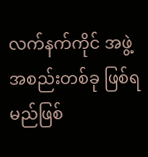လက်နက်ကိုင် အဖွဲ့အစည်းတစ်ခု ဖြစ်ရမည်ဖြစ်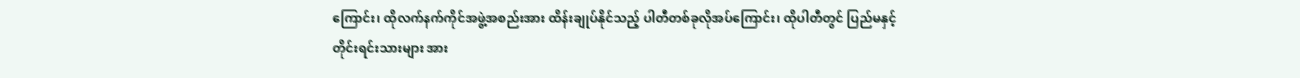ကြောင်း၊ ထိုလက်နက်ကိုင်အဖွဲ့အစည်းအား ထိန်းချုပ်နိုင်သည့် ပါတီတစ်ခုလိုအပ်ကြောင်း၊ ထိုပါတီတွင် ပြည်မနှင့် တိုင်းရင်းသားများ အား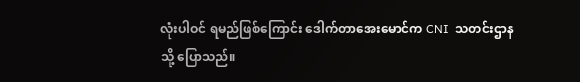လုံးပါဝင် ရမည်ဖြစ်ကြောင်း ဒေါက်တာအေးမောင်က CNI  သတင်းဌာနသို့ ပြောသည်။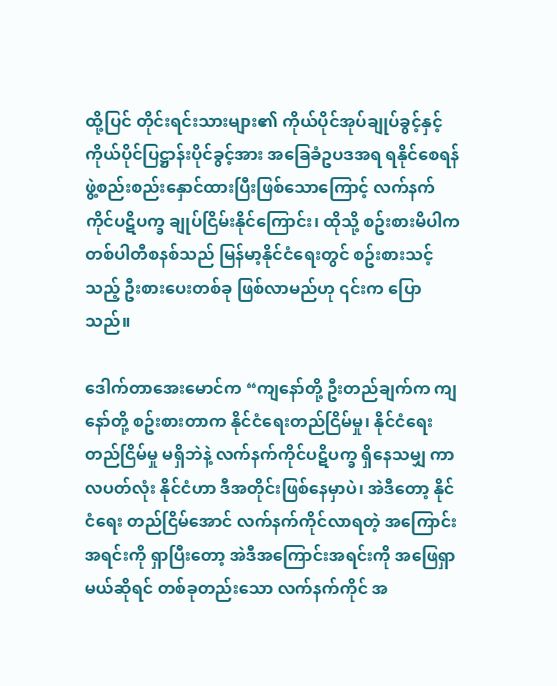ထို့ပြင် တိုင်းရင်းသားများ၏ ကိုယ်ပိုင်အုပ်ချုပ်ခွင့်နှင့် ကိုယ်ပိုင်ပြဋ္ဌာန်းပိုင်ခွင့်အား အခြေခံဥပဒအရ ရနိုင်စေရန် ဖွဲ့စည်းစည်းနှောင်ထားပြီးဖြစ်သောကြောင့် လက်နက်ကိုင်ပဋိပက္ခ ချုပ်ငြိမ်းနိုင်ကြောင်း၊ ထိုသို့ စဥ်းစားမိပါက တစ်ပါတီစနစ်သည် မြန်မာ့နိုင်ငံရေးတွင် စဥ်းစားသင့်သည့် ဦးစား‌ပေးတစ်ခု ဖြစ်လာမည်ဟု ၎င်းက ပြောသည်။

ဒေါက်တာအေးမောင်က “ကျနော်တို့ ဦးတည်ချက်က ကျနော်တို့ စဥ်းစားတာက နိုင်ငံရေးတည်ငြိမ်မှု၊ နိုင်ငံရေး တည်ငြိမ်မှု မရှိဘဲနဲ့ လက်နက်ကိုင်ပဋိပက္ခ ရှိနေသမျှ ကာလပတ်လုံး နိုင်ငံဟာ ဒီအတိုင်းဖြစ်နေမှာပဲ၊ အဲဒီတော့ နိုင်ငံရေး တည်ငြိမ်အောင် လက်နက်ကိုင်လာရတဲ့ အကြောင်းအရင်းကို ရှာပြီးတော့ အဲဒီအကြောင်းအရင်းကို အဖြေရှာမယ်ဆိုရင် တစ်ခုတည်းသော လက်နက်ကိုင် အ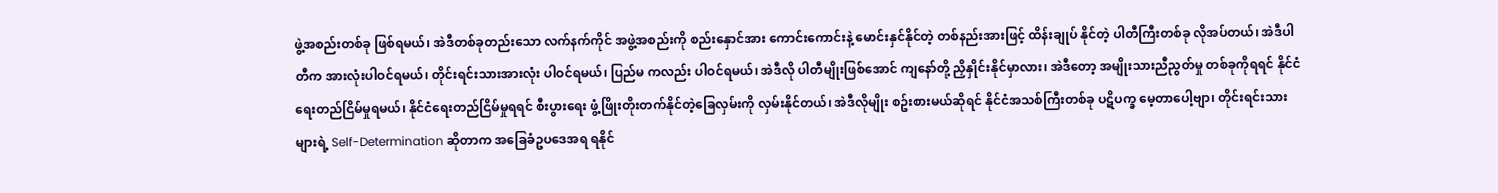ဖွဲ့အစည်းတစ်ခု ဖြစ်ရမယ်၊ အဲဒီတစ်ခုတည်းသော လက်နက်ကိုင် အဖွဲ့အစည်းကို စည်းနှောင်အား ကောင်းကောင်းနဲ့ မောင်းနှင်နိုင်တဲ့ တစ်နည်းအားဖြင့် ထိန်းချုပ် နိုင်တဲ့ ပါတီကြီးတစ်ခု လိုအပ်တယ်၊ အဲဒီပါတီက အားလုံးပါဝင်ရမယ်၊ တိုင်းရင်းသားအားလုံး ပါဝင်ရမယ်၊ ပြည်မ ကလည်း ပါဝင်ရမယ်၊ အဲဒီလို ပါတီမျိုးဖြစ်အောင် ကျနော်တို့ ညှိနှိုင်းနိုင်မှာလား၊ အဲဒီတော့ အမျိုးသားညီညွတ်မှု တစ်ခုကိုရရင် နိုင်ငံရေးတည်ငြိမ်မှုရမယ်၊ နိုင်ငံရေးတည်ငြိမ်မှုရရင် စီးပွားရေး ဖွံ့ဖြိုးတိုးတက်နိုင်တဲ့ခြေလှမ်းကို လှမ်းနိုင်တယ်၊ အဲဒီလိုမျိုး စဥ်းစားမယ်ဆိုရင် နိုင်ငံအသစ်ကြီးတစ်ခု ပဋိပက္ခ မေ့တာပေါ့ဗျာ၊ တိုင်းရင်းသားများရဲ့ Self-Determination ဆိုတာက အခြေခံဥပဒေအရ ရနိုင်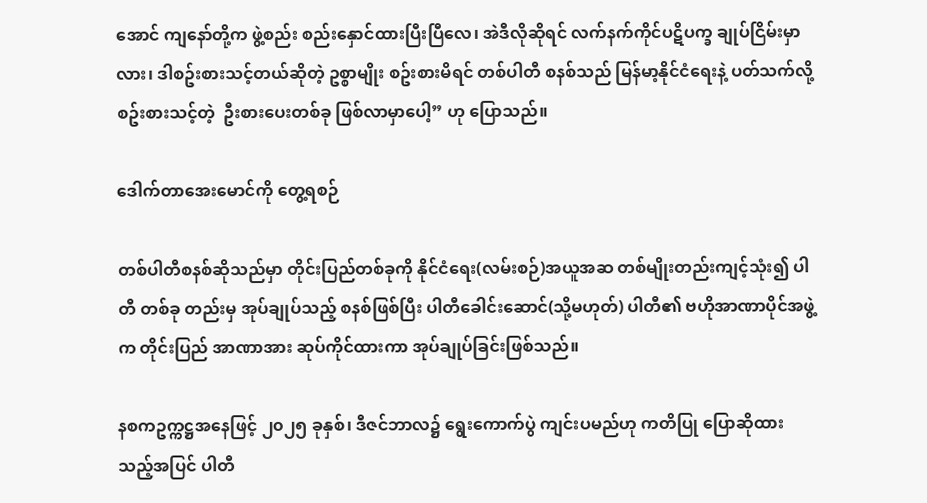အောင် ကျနော်တို့က ဖွဲ့စည်း စည်းနှောင်ထားပြီးပြီလေ၊ အဲဒီလိုဆိုရင် လက်နက်ကိုင်ပဋိပက္ခ ချုပ်ငြိမ်းမှာလား၊ ဒါစဥ်းစားသင့်တယ်ဆိုတဲ့ ဥစ္စာမျိုး စဥ်းစားမိရင် တစ်ပါတီ စနစ်သည် မြန်မာ့နိုင်ငံရေးနဲ့ ပတ်သက်လို့ စဥ်းစားသင့်တဲ့  ဦးစားပေးတစ်ခု ဖြစ်လာမှာပေါ့” ဟု ပြောသည်။

ဒေါက်တာအေးမောင်ကို တွေ့ရစဉ်

တစ်ပါတီစနစ်ဆိုသည်မှာ တိုင်းပြည်တစ်ခုကို နိုင်ငံရေး(လမ်းစဉ်)အယူအဆ တစ်မျိုးတည်းကျင့်သုံး၍ ပါတီ တစ်ခု တည်းမှ အုပ်ချုပ်သည့် စနစ်ဖြစ်ပြီး ပါတီခေါင်းဆောင်(သို့မဟုတ်) ပါတီ၏ ဗဟိုအာဏာပိုင်အဖွဲ့က တိုင်းပြည် အာဏာအား ဆုပ်ကိုင်ထားကာ အုပ်ချုပ်ခြင်းဖြစ်သည်။

နစကဥက္ကဋ္ဌအနေဖြင့် ၂၀၂၅ ခုနှစ်၊ ဒီဇင်ဘာလ၌ ရွေးကောက်ပွဲ ကျင်းပမည်ဟု ကတိပြု ပြောဆိုထားသည့်အပြင် ပါတီ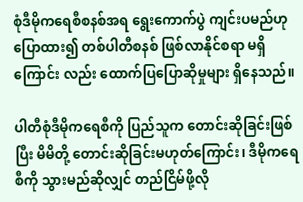စုံဒီမိုကရေစီစနစ်အရ ရွေးကောက်ပွဲ ကျင်းပမည်ဟု ပြောထား၍ တစ်ပါတီစနစ် ဖြစ်လာနိုင်စရာ မရှိကြောင်း လည်း ထောက်ပြပြောဆိုမှုများ ရှိနေသည်။

ပါတီစုံဒီမိုကရေစီကို ပြည်သူက တောင်းဆိုခြင်းဖြစ်ပြီး မိမိတို့ တောင်းဆိုခြင်းမဟုတ်ကြောင်း၊ ဒီမိုကရေစီကို သွားမည်ဆိုလျှင် တည်ငြိမ်ဖို့လို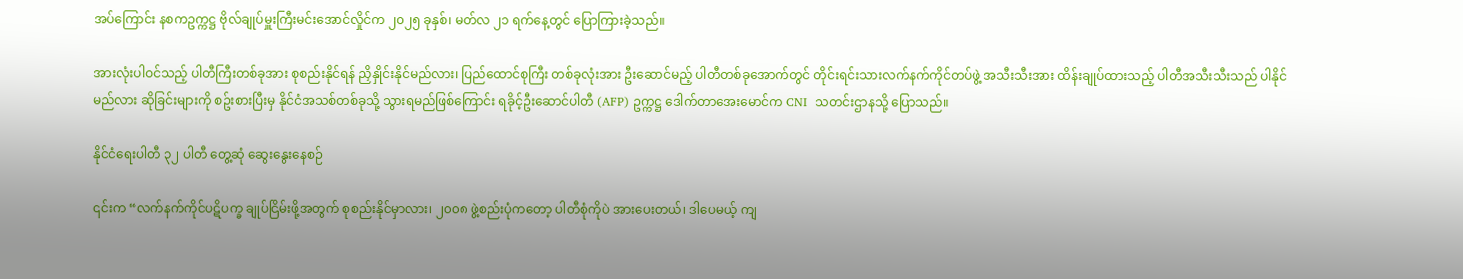အပ်ကြောင်း နစကဥက္ကဋ္ဌ ဗိုလ်ချုပ်မှူးကြီးမင်းအောင်လှိုင်က ၂၀၂၅ ခုနှစ်၊ မတ်လ ၂၁ ရက်နေ့တွင် ပြောကြားခဲ့သည်။

အားလုံးပါဝင်သည့် ပါတီကြီးတစ်ခုအား စုစည်းနိုင်ရန် ညှိနှိုင်းနိုင်မည်လား၊ ပြည်ထောင်စုကြီး တစ်ခုလုံးအား ဦးဆောင်မည့် ပါတီတစ်ခုအောက်တွင် တိုင်းရင်းသားလက်နက်ကိုင်တပ်ဖွဲ့ အသီးသီးအား ထိန်းချုပ်ထားသည့် ပါတီအသီးသီးသည် ပါနိုင်မည်လား ဆိုခြင်းများကို စဥ်းစားပြီးမှ နိုင်ငံအသစ်တစ်ခုသို့ သွားရမည်ဖြစ်ကြောင်း ရခိုင့်ဦးဆောင်ပါတီ (AFP) ဥက္ကဋ္ဌ ဒေါက်တာအေးမောင်က CNI  သတင်းဌာနသို့ ပြောသည်။

နိုင်ငံရေးပါတီ ၃၂ ပါတီ တွေ့ဆုံ ဆွေးနွေးနေစဉ်

၎င်းက “လက်နက်ကိုင်ပဋိပက္ခ ချုပ်ငြိမ်းဖို့အတွက် စုစည်းနိုင်မှာလား၊ ၂၀၀၈ ဖွဲ့စည်းပုံကတော့ ပါတီစုံကိုပဲ အားပေးတယ်၊ ဒါပေမယ့် ကျ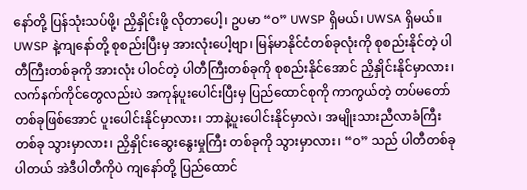နော်တို့ ပြန်သုံးသပ်ဖို့၊ ညှိနှိုင်းဖို့ လိုတာပေါ့၊ ဥပမာ “ဝ” UWSP ရှိမယ်၊ UWSA ရှိမယ်။ UWSP နဲ့ကျနော်တို့ စုစည်းပြီးမှ အားလုံးပေါ့ဗျာ၊ မြန်မာနိုင်ငံတစ်ခုလုံးကို စုစည်းနိုင်တဲ့ ပါတီကြီးတစ်ခုကို အားလုံး ပါဝင်တဲ့ ပါတီကြီးတစ်ခုကို စုစည်းနိုင်အောင် ညှိနှိုင်းနိုင်မှာလား၊ လက်နက်ကိုင်တွေလည်းပဲ အကုန်ပူးပေါင်းပြီးမှ ပြည်ထောင်စုကို ကာကွယ်တဲ့ တပ်မတော်တစ်ခုဖြစ်အောင် ပူးပေါင်းနိုင်မှာလား၊ ဘာနဲ့ပူးပေါင်းနိုင်မှာလဲ၊ အမျိုးသားညီလာခံကြီးတစ်ခု သွားမှာလား၊ ညှိနှိုင်းဆွေးနွေးမှုကြီး တစ်ခုကို သွားမှာလား၊ “ဝ” သည် ပါတီတစ်ခု ပါတယ် အဲဒီပါတီကိုပဲ ကျ‌နော်တို့ ပြည်ထောင်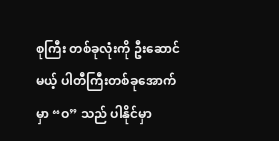စုကြီး တစ်ခုလုံးကို ဦးဆောင်မယ့် ပါတီကြီးတစ်ခုအောက်မှာ “ဝ” သည် ပါနိုင်မှာ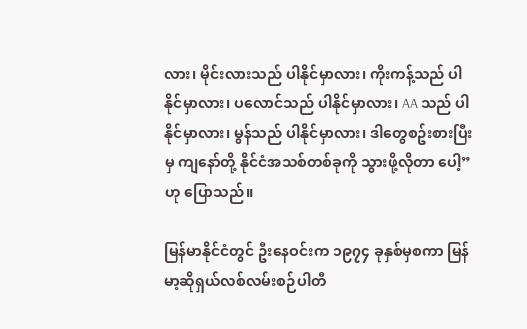လား၊ မိုင်းလားသည် ပါနိုင်မှာလား၊ ကိုးကန့်သည် ပါနိုင်မှာလား၊ ပလောင်သည် ပါနိုင်မှာလား၊ AA သည် ပါနိုင်မှာလား၊ မွန်သည် ပါနိုင်မှာလား၊ ဒါတွေစဥ်းစားပြီးမှ ကျနော်တို့ နိုင်ငံအသစ်တစ်ခုကို သွားဖို့လိုတာ ပေါ့” ဟု ပြောသည်။

မြန်မာနိုင်ငံတွင် ဦးနေဝင်းက ၁၉၇၄ ခုနှစ်မှစကာ မြန်မာ့ဆိုရှယ်လစ်လမ်းစဉ်ပါတီ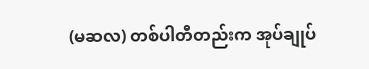(မဆလ) တစ်ပါတီတည်းက အုပ်ချုပ်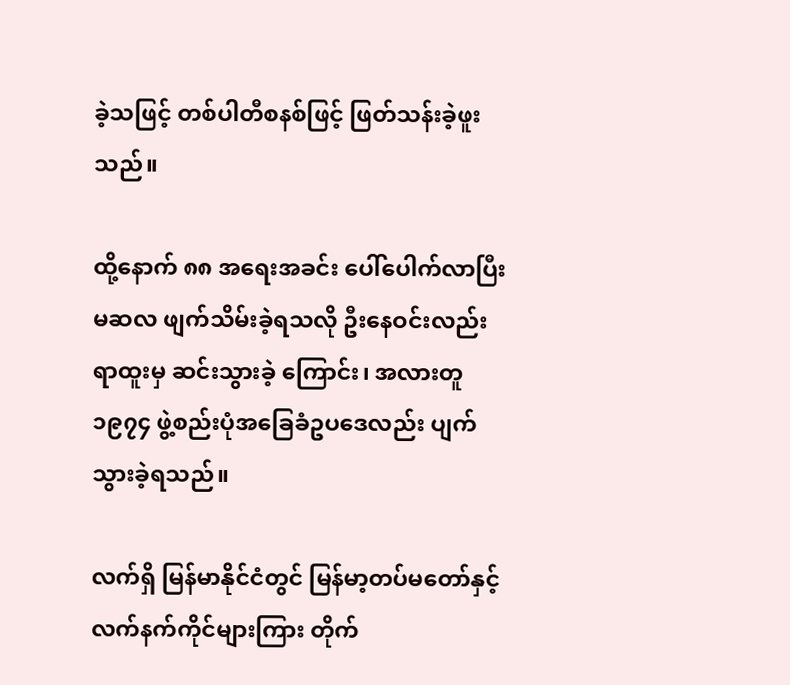ခဲ့သဖြင့် တစ်ပါတီစနစ်ဖြင့် ဖြတ်သန်းခဲ့ဖူးသည်။

ထို့နောက် ၈၈ အရေးအခင်း ပေါ်ပေါက်လာပြီး မဆလ ဖျက်သိမ်းခဲ့ရသလို ဦးနေဝင်းလည်း ရာထူးမှ ဆင်းသွားခဲ့ ကြောင်း၊ အလားတူ ၁၉၇၄ ဖွဲ့စည်းပုံအခြေခံဥပဒေလည်း ပျက်သွားခဲ့ရသည်။

လက်ရှိ မြန်မာနိုင်ငံတွင် မြန်မာ့တပ်မတော်နှင့် လက်နက်ကိုင်များကြား တိုက်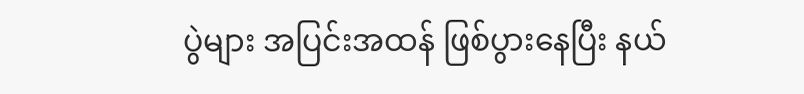ပွဲများ အပြင်းအထန် ဖြစ်ပွားနေပြီး နယ်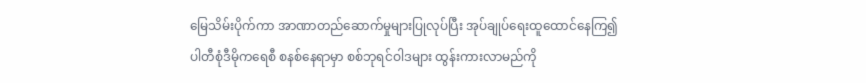မြေသိမ်းပိုက်ကာ အာဏာတည်ဆောက်မှုများပြုလုပ်ပြီး အုပ်ချုပ်ရေးထူထောင်နေကြ၍ ပါတီစုံဒီမိုကရေစီ စနစ်နေရာမှာ စစ်ဘုရင်ဝါဒများ ထွန်းကားလာမည်ကို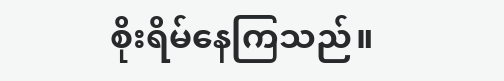စိုးရိမ်နေကြသည်။